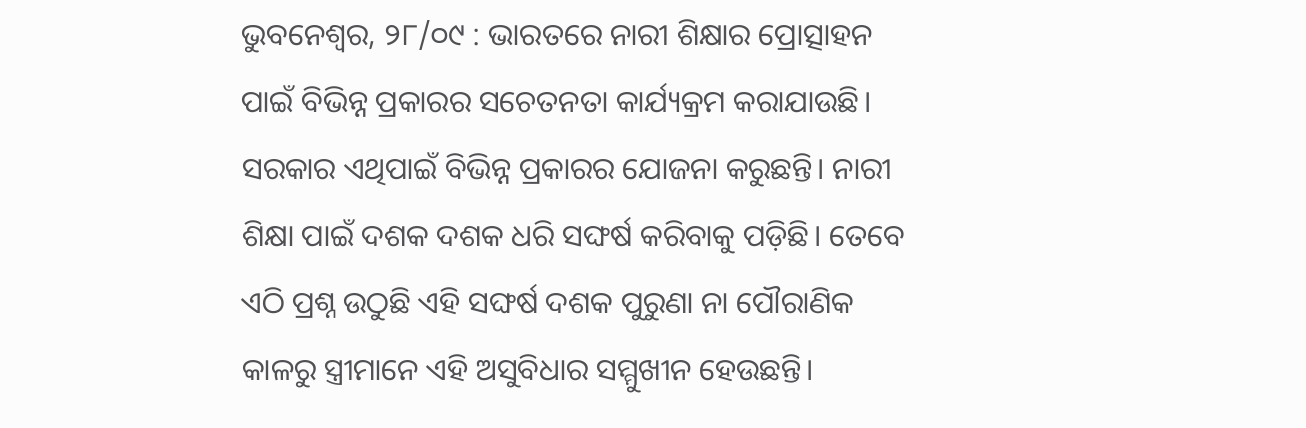ଭୁବନେଶ୍ଵର, ୨୮/୦୯ : ଭାରତରେ ନାରୀ ଶିକ୍ଷାର ପ୍ରୋତ୍ସାହନ ପାଇଁ ବିଭିନ୍ନ ପ୍ରକାରର ସଚେତନତା କାର୍ଯ୍ୟକ୍ରମ କରାଯାଉଛି। ସରକାର ଏଥିପାଇଁ ବିଭିନ୍ନ ପ୍ରକାରର ଯୋଜନା କରୁଛନ୍ତି। ନାରୀ ଶିକ୍ଷା ପାଇଁ ଦଶକ ଦଶକ ଧରି ସଙ୍ଘର୍ଷ କରିବାକୁ ପଡ଼ିଛି। ତେବେ ଏଠି ପ୍ରଶ୍ନ ଉଠୁଛି ଏହି ସଙ୍ଘର୍ଷ ଦଶକ ପୁରୁଣା ନା ପୌରାଣିକ କାଳରୁ ସ୍ତ୍ରୀମାନେ ଏହି ଅସୁବିଧାର ସମ୍ମୁଖୀନ ହେଉଛନ୍ତି।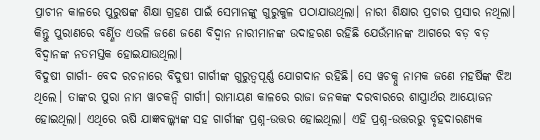ପ୍ରାଚୀନ କାଳରେ ପୁରୁଷଙ୍କ ଶିକ୍ଷା ଗ୍ରହଣ ପାଇଁ ସେମାନଙ୍କୁ ଗୁରୁକୁଳ ପଠାଯାଉଥିଲା। ନାରୀ ଶିକ୍ଷାର ପ୍ରଚାର ପ୍ରସାର ନଥିଲା। କିନ୍ତୁ ପୁରାଣରେ ବର୍ଣ୍ଣିତ ଏଭଳି ଜଣେ ଜଣେ ବିଦ୍ଵାନ ନାରୀମାନଙ୍କ ଉଦାହରଣ ରହିଛି ଯେଉଁମାନଙ୍କ ଆଗରେ ବଡ଼ ବଡ଼ ବିଦ୍ଵାନଙ୍କ ନତମସ୍ତକ ହୋଇଯାଉଥିଲା।
ବିଦୁଷୀ ଗାର୍ଗୀ- ବେଦ ରଚନାରେ ବିଦୁଷୀ ଗାର୍ଗୀଙ୍କ ଗୁରୁତ୍ଵପୂର୍ଣ୍ଣ ଯୋଗଦାନ ରହିଛି। ସେ ୱଚକ୍ନୁ ନାମକ ଜଣେ ମହର୍ଷିଙ୍କ ଝିଅ ଥିଲେ। ତାଙ୍କର ପୁରା ନାମ ୱାଚକନ୍ଵି ଗାର୍ଗୀ। ରାମାୟଣ କାଳରେ ରାଜା ଜନକଙ୍କ ଦରବାରରେ ଶାସ୍ତ୍ରାର୍ଥର ଆୟୋଜନ ହୋଇଥିଲା। ଏଥିରେ ଋଷି ଯାଜ୍ଞବଲ୍କ୍ୟଙ୍କ ସହ ଗାର୍ଗୀଙ୍କ ପ୍ରଶ୍ନ-ଉତ୍ତର ହୋଇଥିଲା। ଏହି ପ୍ରଶ୍ନ-ଉତ୍ତରରୁ ବୃହଦାରଣ୍ୟକ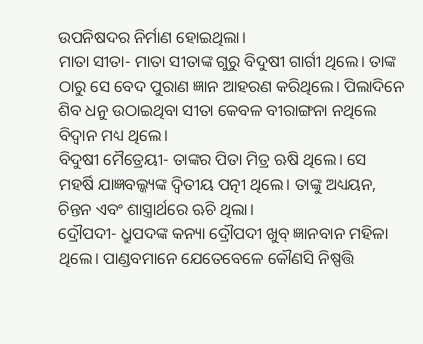ଉପନିଷଦର ନିର୍ମାଣ ହୋଇଥିଲା।
ମାତା ସୀତା- ମାତା ସୀତାଙ୍କ ଗୁରୁ ବିଦୁଷୀ ଗାର୍ଗୀ ଥିଲେ। ତାଙ୍କ ଠାରୁ ସେ ବେଦ ପୁରାଣ ଜ୍ଞାନ ଆହରଣ କରିଥିଲେ। ପିଲାଦିନେ ଶିବ ଧନୁ ଉଠାଇଥିବା ସୀତା କେବଳ ବୀରାଙ୍ଗନା ନଥିଲେ ବିଦ୍ଵାନ ମଧ୍ୟ ଥିଲେ।
ବିଦୁଷୀ ମୈତ୍ରେୟୀ- ତାଙ୍କର ପିତା ମିତ୍ର ଋଷି ଥିଲେ। ସେ ମହର୍ଷି ଯାଜ୍ଞବଲ୍କ୍ୟଙ୍କ ଦ୍ଵିତୀୟ ପତ୍ନୀ ଥିଲେ। ତାଙ୍କୁ ଅଧ୍ୟୟନ, ଚିନ୍ତନ ଏବଂ ଶାସ୍ତ୍ରାର୍ଥରେ ଋଚି ଥିଲା।
ଦ୍ରୌପଦୀ- ଧ୍ରୁପଦଙ୍କ କନ୍ୟା ଦ୍ରୌପଦୀ ଖୁବ୍ ଜ୍ଞାନବାନ ମହିଳା ଥିଲେ। ପାଣ୍ଡବମାନେ ଯେତେବେଳେ କୌଣସି ନିଷ୍ପତ୍ତି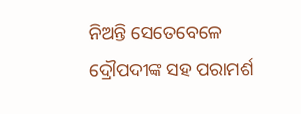ନିଅନ୍ତି ସେତେବେଳେ ଦ୍ରୌପଦୀଙ୍କ ସହ ପରାମର୍ଶ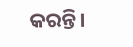କରନ୍ତି।